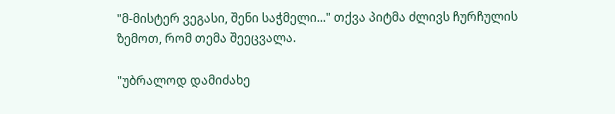"მ-მისტერ ვეგასი, შენი საჭმელი..." თქვა პიტმა ძლივს ჩურჩულის ზემოთ, რომ თემა შეეცვალა.

"უბრალოდ დამიძახე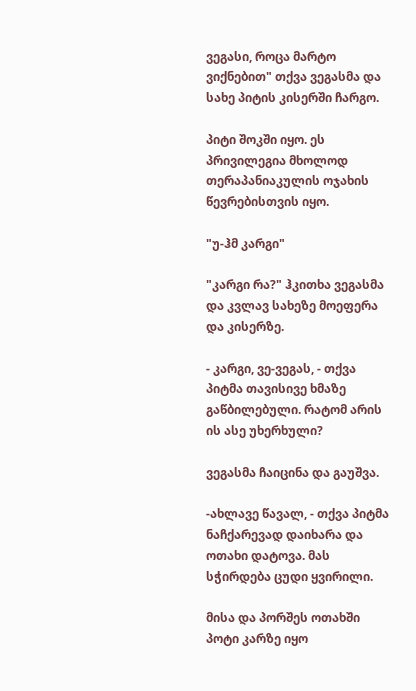ვეგასი, როცა მარტო ვიქნებით" თქვა ვეგასმა და სახე პიტის კისერში ჩარგო.

პიტი შოკში იყო. ეს პრივილეგია მხოლოდ თერაპანიაკულის ოჯახის წევრებისთვის იყო.

"უ-ჰმ კარგი"

"კარგი რა?" ჰკითხა ვეგასმა და კვლავ სახეზე მოეფერა და კისერზე.

- კარგი, ვე-ვეგას, - თქვა პიტმა თავისივე ხმაზე გაწბილებული. რატომ არის ის ასე უხერხული?

ვეგასმა ჩაიცინა და გაუშვა.

-ახლავე წავალ, - თქვა პიტმა ნაჩქარევად დაიხარა და ოთახი დატოვა. მას სჭირდება ცუდი ყვირილი.

მისა და პორშეს ოთახში პოტი კარზე იყო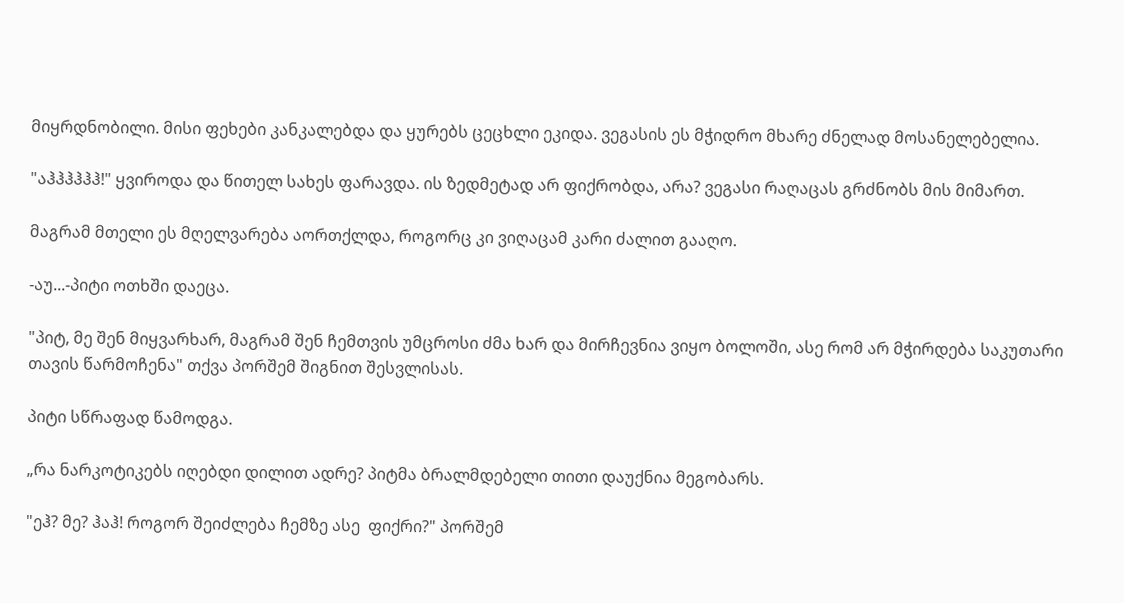მიყრდნობილი. მისი ფეხები კანკალებდა და ყურებს ცეცხლი ეკიდა. ვეგასის ეს მჭიდრო მხარე ძნელად მოსანელებელია.

"აჰჰჰჰჰჰ!" ყვიროდა და წითელ სახეს ფარავდა. ის ზედმეტად არ ფიქრობდა, არა? ვეგასი რაღაცას გრძნობს მის მიმართ.

მაგრამ მთელი ეს მღელვარება აორთქლდა, როგორც კი ვიღაცამ კარი ძალით გააღო.

-აუ...-პიტი ოთხში დაეცა.

"პიტ, მე შენ მიყვარხარ, მაგრამ შენ ჩემთვის უმცროსი ძმა ხარ და მირჩევნია ვიყო ბოლოში, ასე რომ არ მჭირდება საკუთარი თავის წარმოჩენა" თქვა პორშემ შიგნით შესვლისას.

პიტი სწრაფად წამოდგა.

„რა ნარკოტიკებს იღებდი დილით ადრე? პიტმა ბრალმდებელი თითი დაუქნია მეგობარს.

"ეჰ? მე? ჰაჰ! როგორ შეიძლება ჩემზე ასე  ფიქრი?" პორშემ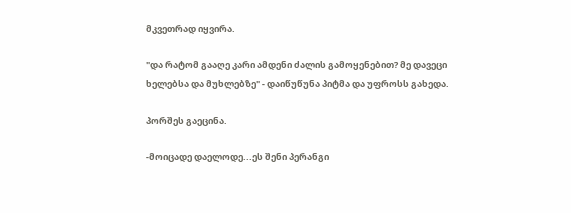მკვეთრად იყვირა.

"და რატომ გააღე კარი ამდენი ძალის გამოყენებით? მე დავეცი ხელებსა და მუხლებზე" - დაიწუწუნა პიტმა და უფროსს გახედა.

პორშეს გაეცინა.

-მოიცადე დაელოდე...ეს შენი პერანგი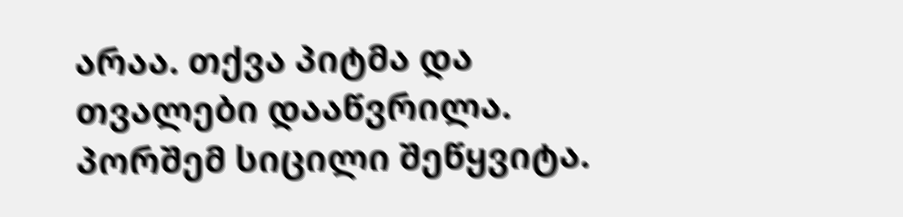არაა. თქვა პიტმა და თვალები დააწვრილა. პორშემ სიცილი შეწყვიტა.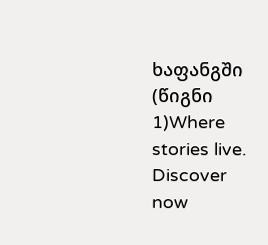ხაფანგში  (წიგნი 1)Where stories live. Discover now